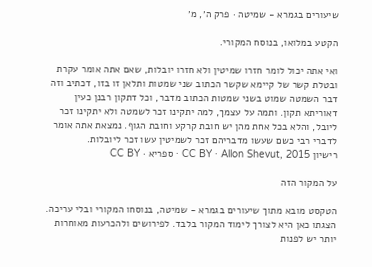שיעורים בגמרא - שמיטה · פרק ה׳, מ׳

הקטע במלואו, בנוסח המקורי.

ואי אתה יכול לומר חזרו שמיטין ולא חזרו יובלות, שאם אתה אומר עקרת ובטלת קשר של קיימא שקשר הכתוב שני שמטות ותלאן זו בזו, דכתיב וזה דבר השמטה שמוט בשני שמטות הכתוב מדבר, וכל דתקון רבנן כעין דאוריתא תקון. ותמה על עצמך, למה יתקינו זכר לשמטה ולא יתקינו זכר ליובל, והלא בכל אחת מהן יש חובת קרקע וחובת הגוף. נמצאת אתה אומר לדברי רבי כשם שעשו מדבריהם זכר לשמיטין עשו זכר ליובלות.
רישיון CC BY · Allon Shevut, 2015 · ספריא · CC BY

על המקור הזה

הטקסט מובא מתוך שיעורים בגמרא - שמיטה, בנוסחו המקורי ובלי עריכה. הצגתו כאן היא לצורך לימוד המקור בלבד. לפירושים ולהכרעות מאוחרות יותר יש לפנות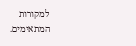למקורות המתאימים.